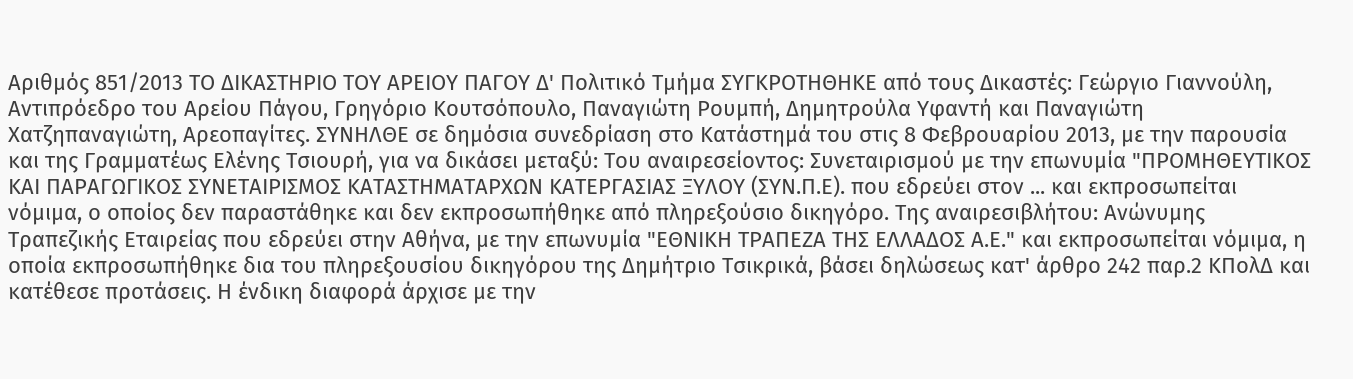Αριθμός 851/2013 ΤΟ ΔΙΚΑΣΤΗΡΙΟ ΤΟΥ ΑΡΕΙΟΥ ΠΑΓΟΥ Δ' Πολιτικό Τμήμα ΣΥΓΚΡΟΤΗΘΗΚΕ από τους Δικαστές: Γεώργιο Γιαννούλη, Αντιπρόεδρο του Αρείου Πάγου, Γρηγόριο Κουτσόπουλο, Παναγιώτη Ρουμπή, Δημητρούλα Υφαντή και Παναγιώτη Χατζηπαναγιώτη, Αρεοπαγίτες. ΣΥΝΗΛΘΕ σε δημόσια συνεδρίαση στο Κατάστημά του στις 8 Φεβρουαρίου 2013, με την παρουσία και της Γραμματέως Ελένης Τσιουρή, για να δικάσει μεταξύ: Του αναιρεσείοντος: Συνεταιρισμού με την επωνυμία "ΠΡΟΜΗΘΕΥΤΙΚΟΣ ΚΑΙ ΠΑΡΑΓΩΓΙΚΟΣ ΣΥΝΕΤΑΙΡΙΣΜΟΣ ΚΑΤΑΣΤΗΜΑΤΑΡΧΩΝ ΚΑΤΕΡΓΑΣΙΑΣ ΞΥΛΟΥ (ΣΥΝ.Π.Ε). που εδρεύει στον ... και εκπροσωπείται νόμιμα, ο οποίος δεν παραστάθηκε και δεν εκπροσωπήθηκε από πληρεξούσιο δικηγόρο. Της αναιρεσιβλήτου: Ανώνυμης Τραπεζικής Εταιρείας που εδρεύει στην Αθήνα, με την επωνυμία "ΕΘΝΙΚΗ ΤΡΑΠΕΖΑ ΤΗΣ ΕΛΛΑΔΟΣ Α.Ε." και εκπροσωπείται νόμιμα, η οποία εκπροσωπήθηκε δια του πληρεξουσίου δικηγόρου της Δημήτριο Τσικρικά, βάσει δηλώσεως κατ' άρθρο 242 παρ.2 ΚΠολΔ και κατέθεσε προτάσεις. Η ένδικη διαφορά άρχισε με την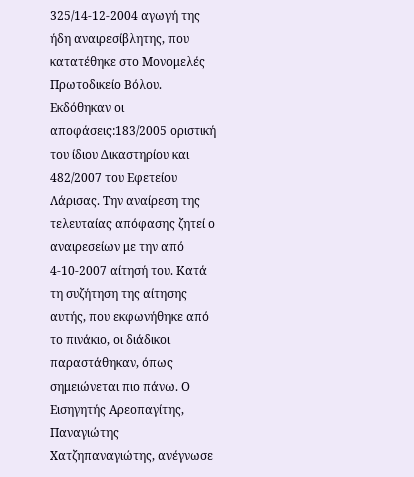325/14-12-2004 αγωγή της ήδη αναιρεσίβλητης, που κατατέθηκε στο Μονομελές Πρωτοδικείο Βόλου. Εκδόθηκαν οι αποφάσεις:183/2005 οριστική του ίδιου Δικαστηρίου και 482/2007 του Εφετείου Λάρισας. Την αναίρεση της τελευταίας απόφασης ζητεί ο αναιρεσείων με την από 4-10-2007 αίτησή του. Κατά τη συζήτηση της αίτησης αυτής, που εκφωνήθηκε από το πινάκιο, οι διάδικοι παραστάθηκαν, όπως σημειώνεται πιο πάνω. Ο Εισηγητής Αρεοπαγίτης, Παναγιώτης Χατζηπαναγιώτης, ανέγνωσε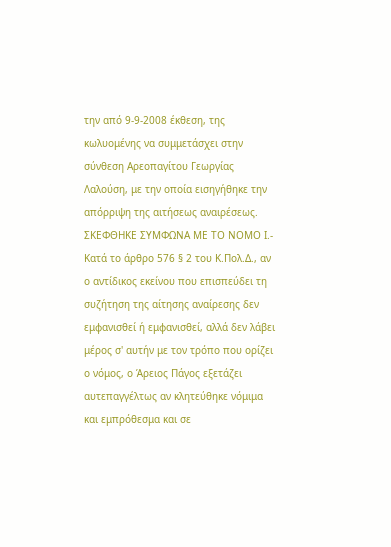την από 9-9-2008 έκθεση, της κωλυομένης να συμμετάσχει στην σύνθεση Αρεοπαγίτου Γεωργίας Λαλούση, με την οποία εισηγήθηκε την απόρριψη της αιτήσεως αναιρέσεως. ΣΚΕΦΘΗΚΕ ΣΥΜΦΩΝΑ ΜΕ ΤΟ ΝΟΜΟ Ι.- Κατά το άρθρο 576 § 2 του Κ.Πολ.Δ., αν ο αντίδικος εκείνου που επισπεύδει τη συζήτηση της αίτησης αναίρεσης δεν εμφανισθεί ή εμφανισθεί, αλλά δεν λάβει μέρος σ' αυτήν με τον τρόπο που ορίζει ο νόμος, ο Άρειος Πάγος εξετάζει αυτεπαγγέλτως αν κλητεύθηκε νόμιμα και εμπρόθεσμα και σε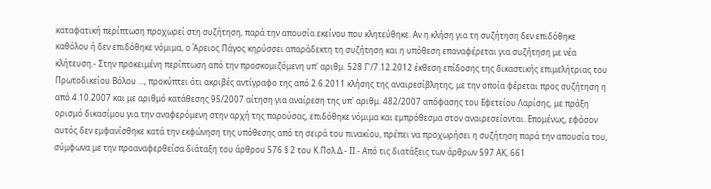καταφατική περίπτωση προχωρεί στη συζήτηση, παρά την απουσία εκείνου που κλητεύθηκε. Αν η κλήση για τη συζήτηση δεν επιδόθηκε καθόλου ή δεν επιδόθηκε νόμιμα, ο Άρειος Πάγος κηρύσσει απαράδεκτη τη συζήτηση και η υπόθεση επαναφέρεται για συζήτηση με νέα κλήτευση.- Στην προκειμένη περίπτωση από την προσκομιζόμενη υπ' αριθμ. 528 Γ'/7.12.2012 έκθεση επίδοσης της δικαστικής επιμελήτριας του Πρωτοδικείου Βόλου ..., προκύπτει ότι ακριβές αντίγραφο της από 2.6.2011 κλήσης της αναιρεσίβλητης, με την οποία φέρεται προς συζήτηση η από 4.10.2007 και με αριθμό κατάθεσης 95/2007 αίτηση για αναίρεση της υπ' αριθμ. 482/2007 απόφασης του Εφετείου Λαρίσης, με πράξη ορισμό δικασίμου για την αναφερόμενη στην αρχή της παρούσας, επιδόθηκε νόμιμα και εμπρόθεσμα στον αναιρεσείονται. Επομένως, εφόσον αυτός δεν εμφανίσθηκε κατά την εκφώνηση της υπόθεσης από τη σειρά του πινακίου, πρέπει να προχωρήσει η συζήτηση παρά την απουσία του, σύμφωνα με την προαναφερθείσα διάταξη του άρθρου 576 § 2 του Κ.Πολ.Δ.- ΙΙ.- Aπό τις διατάξεις των άρθρων 597 ΑΚ, 661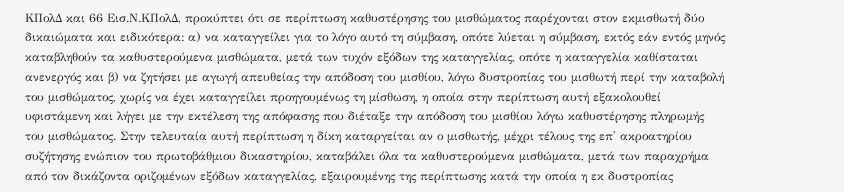ΚΠολΔ και 66 Εισ.Ν.ΚΠολΔ, προκύπτει ότι σε περίπτωση καθυστέρησης του μισθώματος παρέχονται στον εκμισθωτή δύο δικαιώματα και ειδικότερα: α) να καταγγείλει για το λόγο αυτό τη σύμβαση, οπότε λύεται η σύμβαση, εκτός εάν εντός μηνός καταβληθούν τα καθυστερούμενα μισθώματα, μετά των τυχόν εξόδων της καταγγελίας, οπότε η καταγγελία καθίσταται ανενεργός και β) να ζητήσει με αγωγή απευθείας την απόδοση του μισθίου, λόγω δυστροπίας του μισθωτή περί την καταβολή του μισθώματος, χωρίς να έχει καταγγείλει προηγουμένως τη μίσθωση, η οποία στην περίπτωση αυτή εξακολουθεί υφιστάμενη και λήγει με την εκτέλεση της απόφασης που διέταξε την απόδοση του μισθίου λόγω καθυστέρησης πληρωμής του μισθώματος. Στην τελευταία αυτή περίπτωση η δίκη καταργείται αν ο μισθωτής, μέχρι τέλους της επ' ακροατηρίου συζήτησης ενώπιον του πρωτοβάθμιου δικαστηρίου, καταβάλει όλα τα καθυστερούμενα μισθώματα, μετά των παραχρήμα από τον δικάζοντα οριζομένων εξόδων καταγγελίας, εξαιρουμένης της περίπτωσης κατά την οποία η εκ δυστροπίας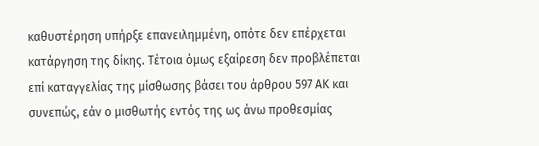καθυστέρηση υπήρξε επανειλημμένη, οπότε δεν επέρχεται κατάργηση της δίκης. Τέτοια όμως εξαίρεση δεν προβλέπεται επί καταγγελίας της μίσθωσης βάσει του άρθρου 597 ΑΚ και συνεπώς, εάν ο μισθωτής εντός της ως άνω προθεσμίας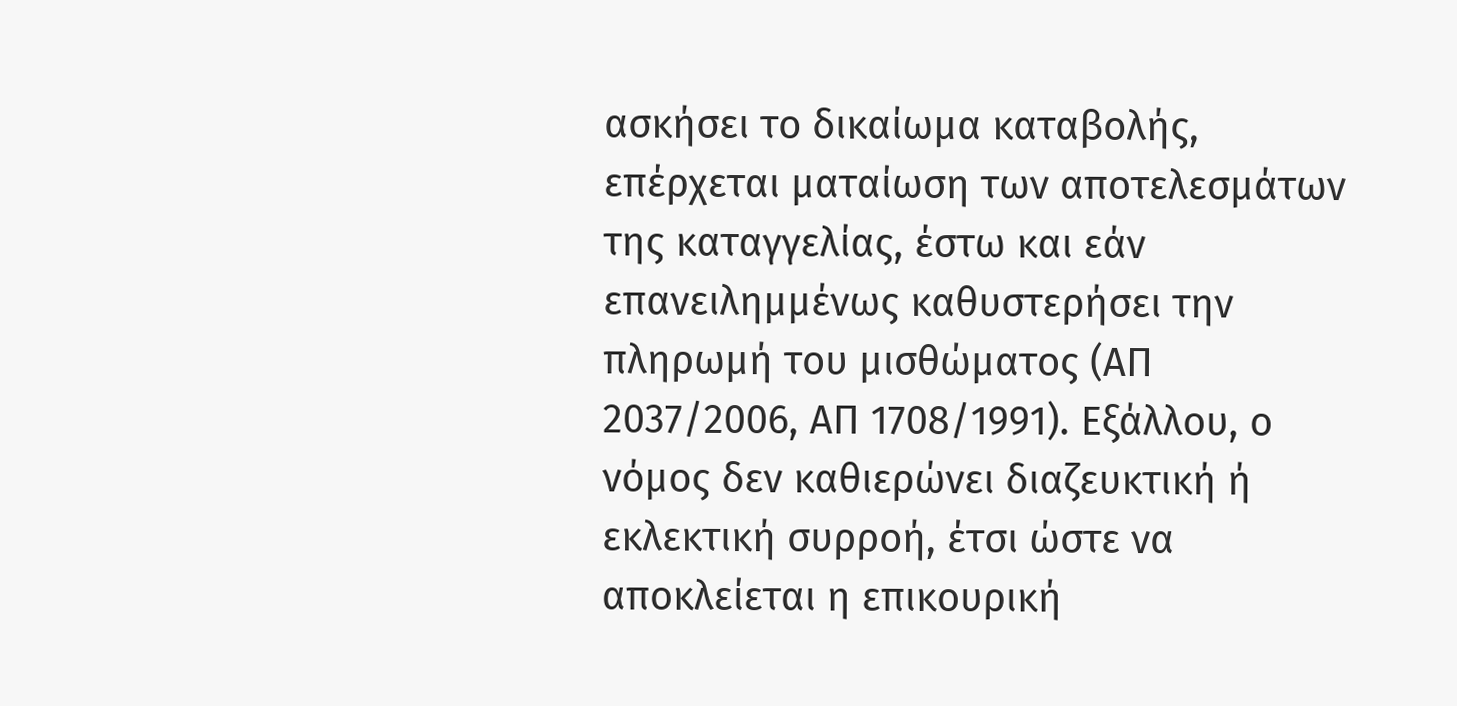ασκήσει το δικαίωμα καταβολής, επέρχεται ματαίωση των αποτελεσμάτων της καταγγελίας, έστω και εάν επανειλημμένως καθυστερήσει την πληρωμή του μισθώματος (ΑΠ 2037/2006, ΑΠ 1708/1991). Εξάλλου, ο νόμος δεν καθιερώνει διαζευκτική ή εκλεκτική συρροή, έτσι ώστε να αποκλείεται η επικουρική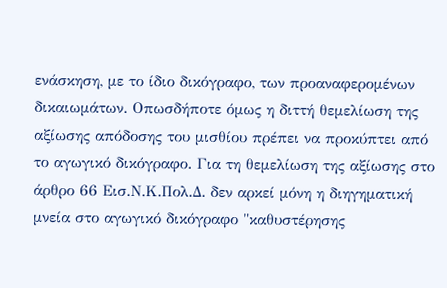ενάσκηση, με το ίδιο δικόγραφο, των προαναφερομένων δικαιωμάτων. Οπωσδήποτε όμως η διττή θεμελίωση της αξίωσης απόδοσης του μισθίου πρέπει να προκύπτει από το αγωγικό δικόγραφο. Για τη θεμελίωση της αξίωσης στο άρθρο 66 Εισ.Ν.Κ.Πολ.Δ. δεν αρκεί μόνη η διηγηματική μνεία στο αγωγικό δικόγραφο "καθυστέρησης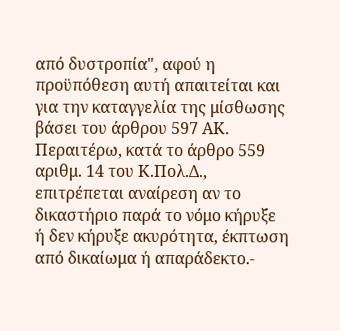από δυστροπία", αφού η προϋπόθεση αυτή απαιτείται και για την καταγγελία της μίσθωσης βάσει του άρθρου 597 ΑΚ. Περαιτέρω, κατά το άρθρο 559 αριθμ. 14 του Κ.Πολ.Δ., επιτρέπεται αναίρεση αν το δικαστήριο παρά το νόμο κήρυξε ή δεν κήρυξε ακυρότητα, έκπτωση από δικαίωμα ή απαράδεκτο.-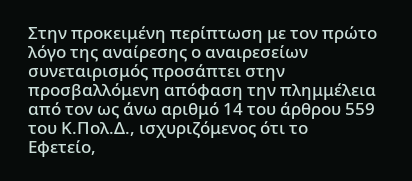Στην προκειμένη περίπτωση με τον πρώτο λόγο της αναίρεσης ο αναιρεσείων συνεταιρισμός προσάπτει στην προσβαλλόμενη απόφαση την πλημμέλεια από τον ως άνω αριθμό 14 του άρθρου 559 του Κ.Πολ.Δ., ισχυριζόμενος ότι το Εφετείο,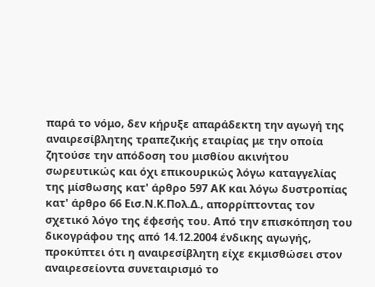παρά το νόμο, δεν κήρυξε απαράδεκτη την αγωγή της αναιρεσίβλητης τραπεζικής εταιρίας με την οποία ζητούσε την απόδοση του μισθίου ακινήτου σωρευτικώς και όχι επικουρικώς λόγω καταγγελίας της μίσθωσης κατ' άρθρο 597 ΑΚ και λόγω δυστροπίας κατ' άρθρο 66 Εισ.Ν.Κ.Πολ.Δ., απορρίπτοντας τον σχετικό λόγο της έφεσής του. Από την επισκόπηση του δικογράφου της από 14.12.2004 ένδικης αγωγής, προκύπτει ότι η αναιρεσίβλητη είχε εκμισθώσει στον αναιρεσείοντα συνεταιρισμό το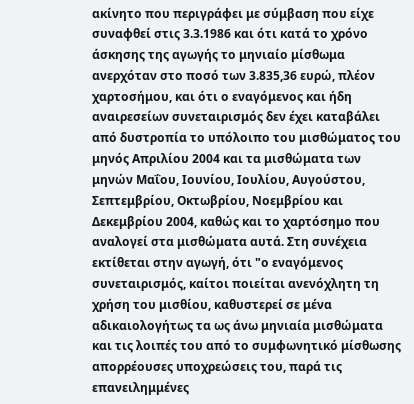ακίνητο που περιγράφει με σύμβαση που είχε συναφθεί στις 3.3.1986 και ότι κατά το χρόνο άσκησης της αγωγής το μηνιαίο μίσθωμα ανερχόταν στο ποσό των 3.835,36 ευρώ, πλέον χαρτοσήμου, και ότι ο εναγόμενος και ήδη αναιρεσείων συνεταιρισμός δεν έχει καταβάλει από δυστροπία το υπόλοιπο του μισθώματος του μηνός Απριλίου 2004 και τα μισθώματα των μηνών Μαΐου, Ιουνίου, Ιουλίου, Αυγούστου, Σεπτεμβρίου, Οκτωβρίου, Νοεμβρίου και Δεκεμβρίου 2004, καθώς και το χαρτόσημο που αναλογεί στα μισθώματα αυτά. Στη συνέχεια εκτίθεται στην αγωγή, ότι "ο εναγόμενος συνεταιρισμός, καίτοι ποιείται ανενόχλητη τη χρήση του μισθίου, καθυστερεί σε μένα αδικαιολογήτως τα ως άνω μηνιαία μισθώματα και τις λοιπές του από το συμφωνητικό μίσθωσης απορρέουσες υποχρεώσεις του, παρά τις επανειλημμένες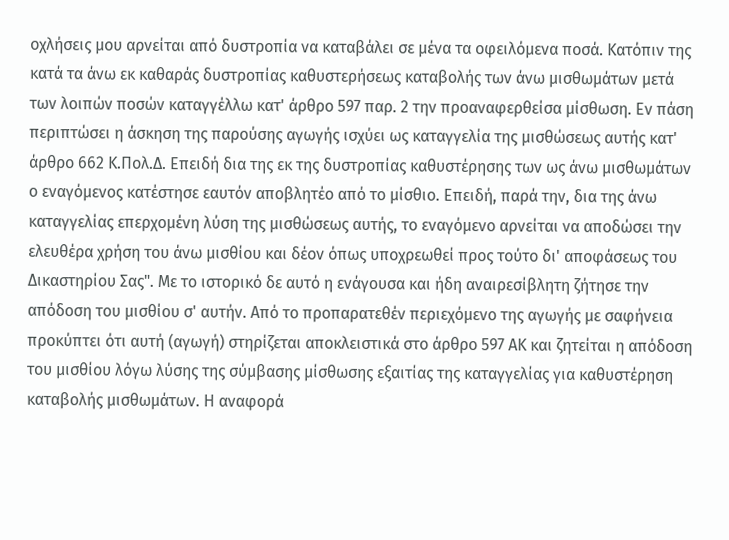οχλήσεις μου αρνείται από δυστροπία να καταβάλει σε μένα τα οφειλόμενα ποσά. Κατόπιν της κατά τα άνω εκ καθαράς δυστροπίας καθυστερήσεως καταβολής των άνω μισθωμάτων μετά των λοιπών ποσών καταγγέλλω κατ' άρθρο 597 παρ. 2 την προαναφερθείσα μίσθωση. Εν πάση περιπτώσει η άσκηση της παρούσης αγωγής ισχύει ως καταγγελία της μισθώσεως αυτής κατ' άρθρο 662 Κ.Πολ.Δ. Επειδή δια της εκ της δυστροπίας καθυστέρησης των ως άνω μισθωμάτων ο εναγόμενος κατέστησε εαυτόν αποβλητέο από το μίσθιο. Επειδή, παρά την, δια της άνω καταγγελίας επερχομένη λύση της μισθώσεως αυτής, το εναγόμενο αρνείται να αποδώσει την ελευθέρα χρήση του άνω μισθίου και δέον όπως υποχρεωθεί προς τούτο δι' αποφάσεως του Δικαστηρίου Σας". Με το ιστορικό δε αυτό η ενάγουσα και ήδη αναιρεσίβλητη ζήτησε την απόδοση του μισθίου σ' αυτήν. Από το προπαρατεθέν περιεχόμενο της αγωγής με σαφήνεια προκύπτει ότι αυτή (αγωγή) στηρίζεται αποκλειστικά στο άρθρο 597 ΑΚ και ζητείται η απόδοση του μισθίου λόγω λύσης της σύμβασης μίσθωσης εξαιτίας της καταγγελίας για καθυστέρηση καταβολής μισθωμάτων. Η αναφορά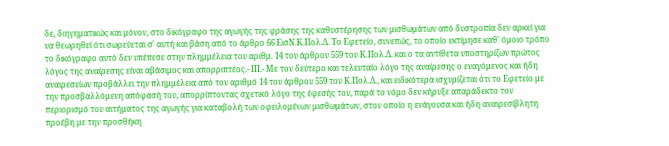δε, διηγηματικώς και μόνον, στο δικόγραφο της αγωγής της φράσης της καθυστέρησης των μισθωμάτων από δυστροπία δεν αρκεί για να θεωρηθεί ότι σωρεύεται σ' αυτή και βάση από το άρθρο 66 ΕισΝ.Κ.Πολ.Δ. Το Εφετείο, συνεπώς, το οποίο εκτίμησε καθ' όμοιο τρόπο το δικόγραφο αυτό δεν υπέπεσε στην πλημμέλεια του αριθμ. 14 του άρθρου 559 του Κ.Πολ.Δ. και ο τα αντίθετα υποστηρίζων πρώτος λόγος της αναίρεσης είναι αβάσιμος και απορριπτέος.- ΙΙΙ.- Με τον δεύτερο και τελευταίο λόγο της αναίρεσης ο εναγόμενος και ήδη αναιρεσείων προβάλλει την πλημμέλεια από τον αριθμό 14 του άρθρου 559 του Κ.Πολ.Δ., και ειδικότερα ισχυρίζεται ότι το Εφετείο με την προσβαλλόμενη απόφασή του, απορρίπτοντας σχετικό λόγο της έφεσής του, παρά το νόμο δεν κήρυξε απαράδεκτο τον περιορισμό του αιτήματος της αγωγής για καταβολή των οφειλομένων μισθωμάτων, στον οποίο η ενάγουσα και ήδη αναιρεσίβλητη προέβη με την προσθήκη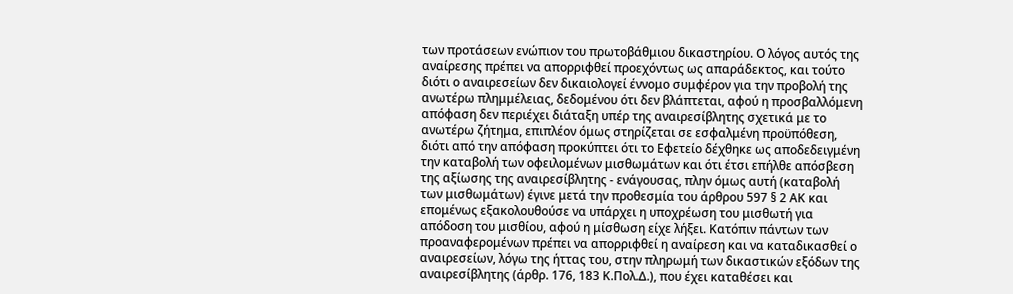των προτάσεων ενώπιον του πρωτοβάθμιου δικαστηρίου. Ο λόγος αυτός της αναίρεσης πρέπει να απορριφθεί προεχόντως ως απαράδεκτος, και τούτο διότι ο αναιρεσείων δεν δικαιολογεί έννομο συμφέρον για την προβολή της ανωτέρω πλημμέλειας, δεδομένου ότι δεν βλάπτεται, αφού η προσβαλλόμενη απόφαση δεν περιέχει διάταξη υπέρ της αναιρεσίβλητης σχετικά με το ανωτέρω ζήτημα, επιπλέον όμως στηρίζεται σε εσφαλμένη προϋπόθεση, διότι από την απόφαση προκύπτει ότι το Εφετείο δέχθηκε ως αποδεδειγμένη την καταβολή των οφειλομένων μισθωμάτων και ότι έτσι επήλθε απόσβεση της αξίωσης της αναιρεσίβλητης - ενάγουσας, πλην όμως αυτή (καταβολή των μισθωμάτων) έγινε μετά την προθεσμία του άρθρου 597 § 2 ΑΚ και επομένως εξακολουθούσε να υπάρχει η υποχρέωση του μισθωτή για απόδοση του μισθίου, αφού η μίσθωση είχε λήξει. Κατόπιν πάντων των προαναφερομένων πρέπει να απορριφθεί η αναίρεση και να καταδικασθεί ο αναιρεσείων, λόγω της ήττας του, στην πληρωμή των δικαστικών εξόδων της αναιρεσίβλητης (άρθρ. 176, 183 Κ.Πολ.Δ.), που έχει καταθέσει και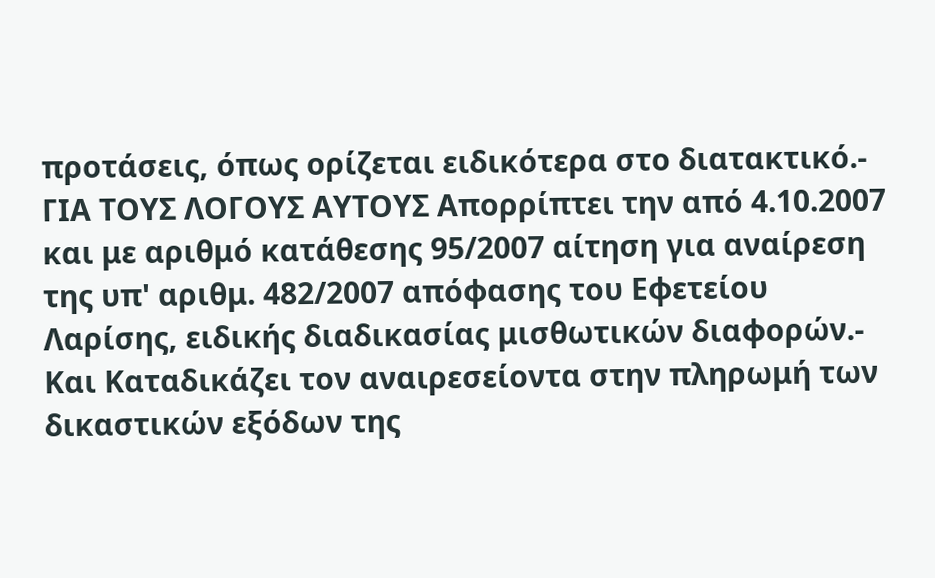προτάσεις, όπως ορίζεται ειδικότερα στο διατακτικό.- ΓΙΑ ΤΟΥΣ ΛΟΓΟΥΣ ΑΥΤΟΥΣ Απορρίπτει την από 4.10.2007 και με αριθμό κατάθεσης 95/2007 αίτηση για αναίρεση της υπ' αριθμ. 482/2007 απόφασης του Εφετείου Λαρίσης, ειδικής διαδικασίας μισθωτικών διαφορών.- Και Καταδικάζει τον αναιρεσείοντα στην πληρωμή των δικαστικών εξόδων της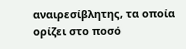αναιρεσίβλητης, τα οποία ορίζει στο ποσό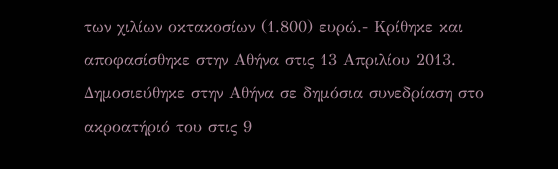των χιλίων οκτακοσίων (1.800) ευρώ.- Κρίθηκε και αποφασίσθηκε στην Αθήνα στις 13 Απριλίου 2013. Δημοσιεύθηκε στην Αθήνα σε δημόσια συνεδρίαση στο ακροατήριό του στις 9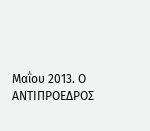Μαΐου 2013. Ο ΑΝΤΙΠΡΟΕΔΡΟΣ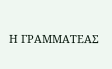Η ΓΡΑΜΜΑΤΕΑΣ